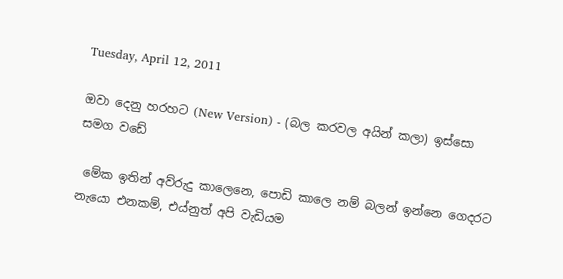Tuesday, April 12, 2011

ඔවා දෙනු හරහට (New Version) - (බල ක‍රවල අයින් කලා) ඉස්සො සමග වඩේ

 මේක ඉතින් අව්රුදු කාලෙනෙ, පොඩි කාලෙ නම් බලන් ඉන්නෙ ගෙදරට නැයො එනකම්, එය්නුත් අපි වැඩියම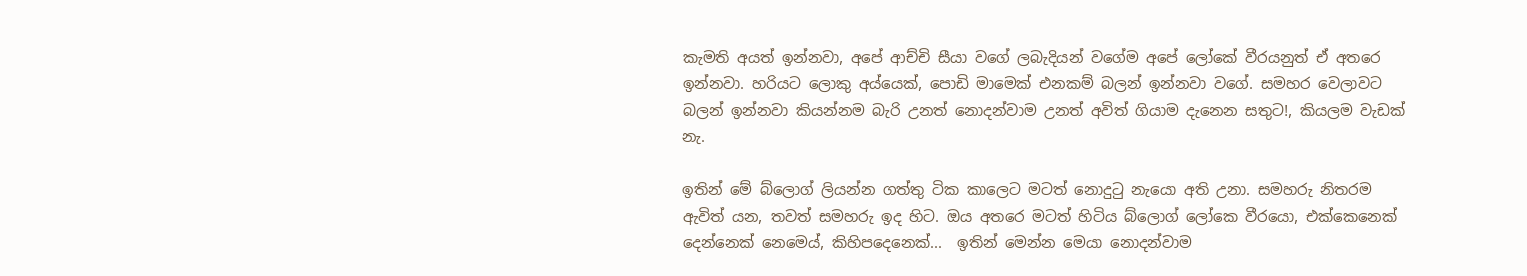කැමති අයත් ඉන්නවා, අපේ ආච්චි සීයා වගේ ලබැදියන් වගේම අපේ ලෝකේ වීරයනුත් ඒ අතරෙ ඉන්නවා. හරියට ලොකු අය්යෙක්, පොඩි මාමෙක් එනකම් බලන් ඉන්නවා වගේ. සමහර වෙලාවට බලන් ඉන්නවා කියන්නම බැරි උනත් නොදන්වාම උනත් අවිත් ගියාම දැනෙන සතුට!, කියලම වැඩක් නැ.

ඉතින් මේ බ්ලොග් ලියන්න ගත්තු ටික කාලෙට මටත් නොදුටු නැයො අති උනා. සමහරු නිතරම ඇවිත් යන, තවත් සමහරු ඉද හිට. ඔය අතරෙ මටත් හිටිය බ්ලොග් ලෝකෙ වීරයො, එක්කෙනෙක් දෙන්නෙක් නෙමෙය්, කිහිපදෙනෙක්...  ඉතින් මෙන්න මෙයා නොදන්වාම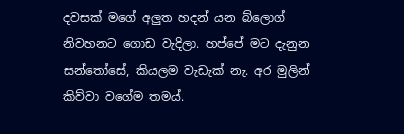දවසක් මගේ අලුත හදන් යන බ්ලොග් නිවහනට ගොඩ වැදිලා. හප්පේ මට දැනුන සන්තෝසේ, කියලම වැඩැක් නැ. අර මුලින් කිව්වා වගේම තමය්.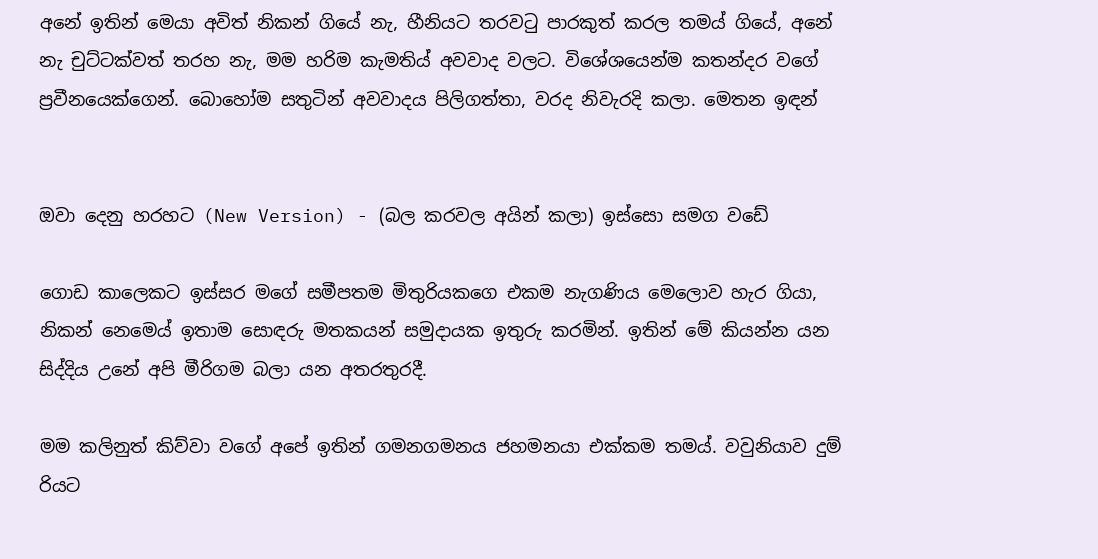අනේ ඉතින් මෙයා අවිත් නිකන් ගියේ නැ, හීනියට තරවටු පාරකුත් කරල තමය් ගියේ, අනේ නැ චුට්ටක්වත් තරහ නැ, මම හරිම කැමතිය් අවවාද වලට. විශේශයෙන්ම කතන්දර වගේ ප්‍රවීනයෙක්ගෙන්. බොහෝම සතුටින් අවවාදය පිලිගත්තා, වරද නිවැරදි කලා. මෙතන ඉඳන්


ඔවා දෙනු හරහට (New Version) - (බල ක‍රවල අයින් කලා) ඉස්සො සමග වඩේ

ගොඩ කාලෙකට ඉස්සර මගේ සමීපතම මිතුරියකගෙ එකම නැගණිය මෙලොව හැර ගියා, නිකන් නෙමෙය් ඉතාම සොඳරු මතකයන් සමුදායක ඉතුරු කරමින්. ඉතින් මේ කියන්න යන සිද්දිය උනේ අපි මීරිගම බලා යන අතරතුරදී.

මම කලිනුත් කිව්වා වගේ අපේ ඉතින් ගමනගමනය ජහමනයා එක්කම තමය්. වවුනියාව දුම්‍ රියට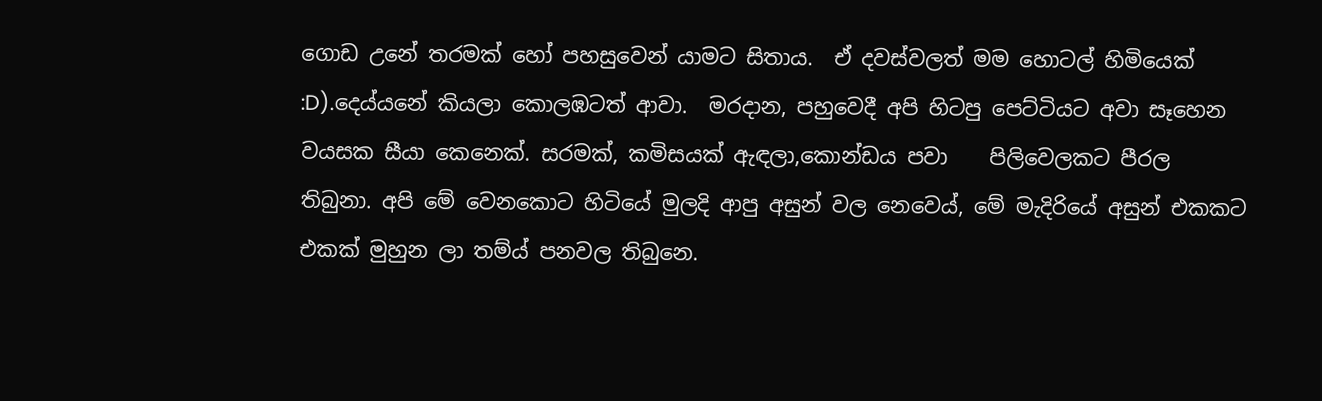ගොඩ උනේ තරමක් හෝ පහසුවෙන් යාමට සිතාය.  ඒ දවස්වලත් මම හොටල් හිමියෙක් :D).දෙය්යනේ කියලා කොලඹටත් ආවා.  මරදාන, පහුවෙදී අපි හිටපු පෙට්ටියට අවා සෑහෙන වයසක සීයා කෙනෙක්. සරමක්, කමිසයක් ඇඳලා,කොන්ඩය පවා    පිලිවෙලකට පීරල තිබුනා. අපි මේ වෙනකොට හිටියේ මුලදි ආපු අසුන් වල නෙවෙය්, මේ මැදිරියේ අසුන් එකකට එකක් මුහුන ලා තම්ය් පනවල තිබුනෙ.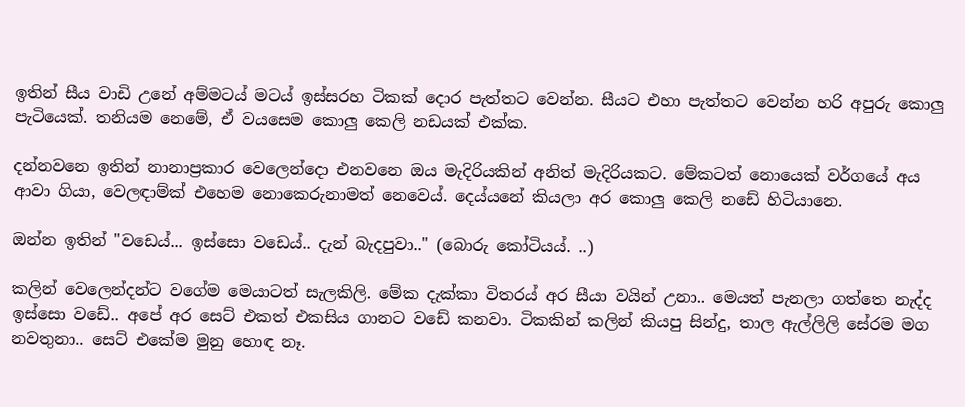ඉතින් සීය වාඩි උනේ අම්මටය් මටය් ඉස්සරහ ටිකක් දොර පැත්තට වෙන්න. සීයට එහා පැත්තට වෙන්න හරි අපුරු කොලු පැටියෙක්. තනියම නෙමේ, ඒ වයසෙම කොලු කෙලි නඩයක් එක්ක.

දන්නවනෙ ඉතින් නානාප්‍රකාර වෙලෙන්දො එනවනෙ ඔය මැදිරියකින් අනිත් මැදිරියකට. මේකටත් නොයෙක් වර්ගයේ අය ආවා ගියා, වෙලඳාම්ක් එහෙම නොකෙරුනාමත් නෙවෙය්. දෙය්යනේ කියලා අර කොලු කෙලි නඩේ හිටියානෙ.

ඔන්න ඉතින් "වඩෙය්... ඉස්සො වඩෙය්.. දැන් බැදපුවා.." (බොරු කෝටියය්. ..)

කලින් වෙලෙන්දන්ට වගේම මෙයාටත් සැලකිලි. මේක දැක්කා විතරය් අර සීයා වයින් උනා.. මෙයත් පැනලා ගත්තෙ නැද්ද ඉස්සො වඩේ.. අපේ අර සෙට් එකත් එකසිය ගානට වඩේ කනවා. ටිකකින් කලින් කියපු සින්දු, තාල ඇල්ලිලි සේරම මග නවතුනා.. සෙට් එකේම මුනු හොඳ නෑ.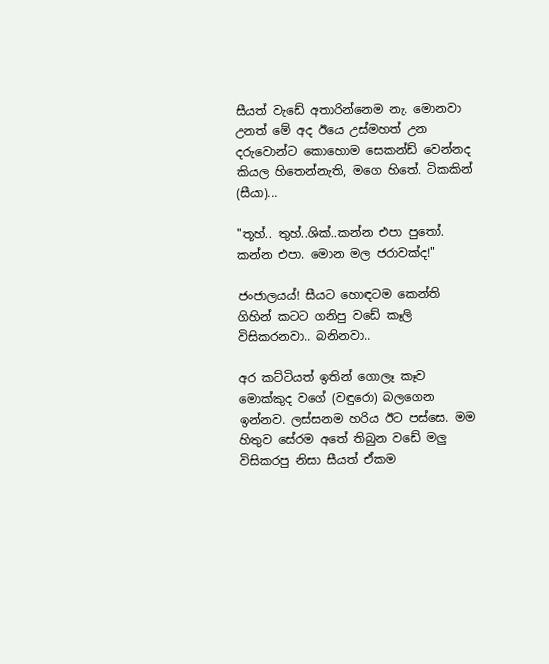සීයත් වැඩේ අතාරින්නෙම නැ. මොනවා උනත් මේ අද ඊයෙ උස්මහත් උන දරුවොන්ට කොහොම සෙකන්ඩ් වෙන්නද කියල හිතෙන්නැති, මගෙ හිතේ. ටිකකින් (සීයා)...

"තූහ්.. තුහ්..ශික්..කන්න එපා පුතෝ. කන්න එපා. මොන මල ජරාවක්ද!"

ජංජාලයය්! සීයට හොඳටම කෙන්ති ගිහින් කටට ගනිපු වඩේ කෑලි විසිකරනවා.. බනිනවා..

අර කට්ටියත් ඉතින් ගොලෑ කෑව මොක්කුද වගේ (වඳුරො) බලගෙන ඉන්නව. ලස්සනම හරිය ඊට පස්සෙ. මම හිතුව සේරම අතේ තිබුන වඩේ මලු විසිකරපු නිසා සීයත් ඒකම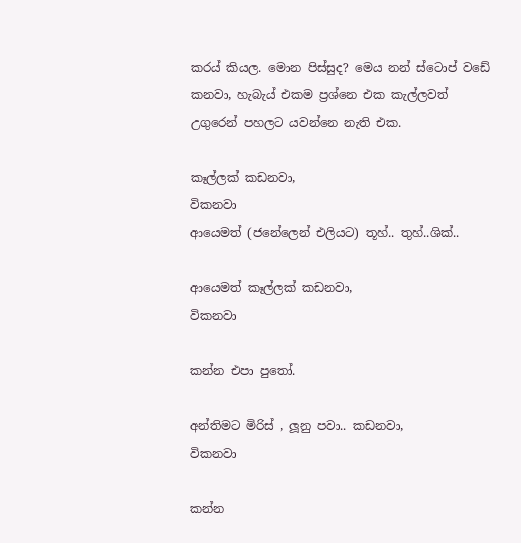කරය් කියල. මොන පිස්සුද? මෙය නන් ස්ටොප් වඩේ කනවා, හැබැය් එකම ප්‍රශ්නෙ එක කැල්ලවත් උගුරෙන් පහලට යවන්නෙ නැති එක.

කෑල්ලක් කඩනවා,
විකනවා
ආයෙමත් (ජනේලෙන් එලියට) තූහ්.. තුහ්..ශික්..

ආයෙමත් කෑල්ලක් කඩනවා,
විකනවා

කන්න එපා පුතෝ.

අන්තිමට මිරිස් , ලූනු පවා.. කඩනවා,
විකනවා

කන්න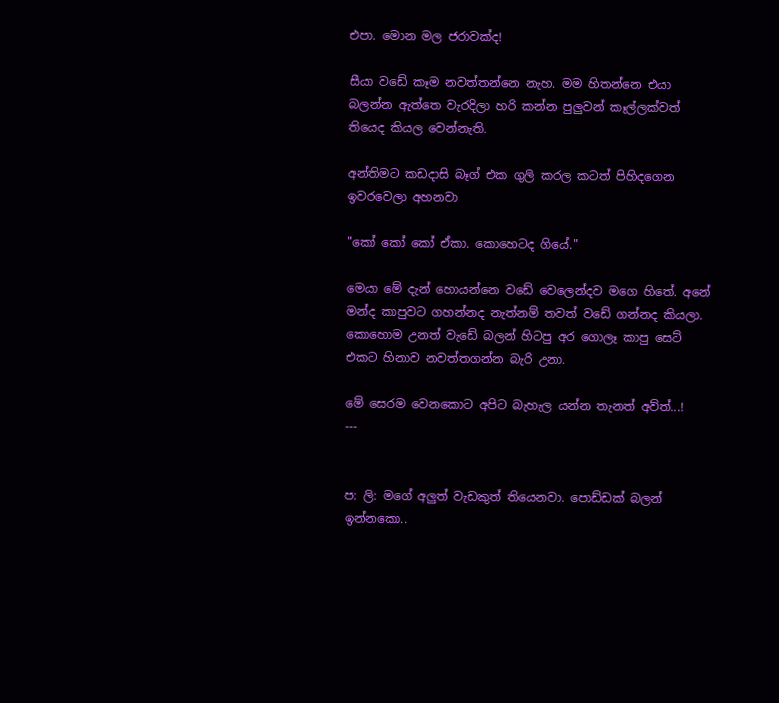එපා. මොන මල ජරාවක්ද!

සීයා වඩේ කෑම නවත්තන්නෙ නැහ. මම හිතන්නෙ එයා බලන්න ඇත්තෙ වැරදිලා හරි කන්න පුලුවන් කෑල්ලක්වත් තියෙද කියල වෙන්නැති.

අන්තිමට කඩදාසි බෑග් එක ගුලි කරල කටත් පිහිදගෙන ඉවරවෙලා අහනවා

"කෝ කෝ කෝ ඒකා. කොහෙටද ගියේ."

මෙයා මේ දැන් හොයන්නෙ වඩේ වෙලෙන්දව මගෙ හිතේ. අනේ මන්ද කාපුවට ගහන්නද නැත්නම් තවත් වඩේ ගන්නද කියලා. කොහොම උනත් වැඩේ බලන් හිටපු අර ගොලෑ කාපු සෙට් එකට හිනාව නවත්තගන්න බැරි උනා.

මේ සෙරම වෙනකොට අපිට බැහැල යන්න තැනත් අව්ත්...!
---


ප: ලි: මගේ අලුත් වැඩකුත් තියෙනවා. පොඩ්ඩක් බලන් ඉන්නකො..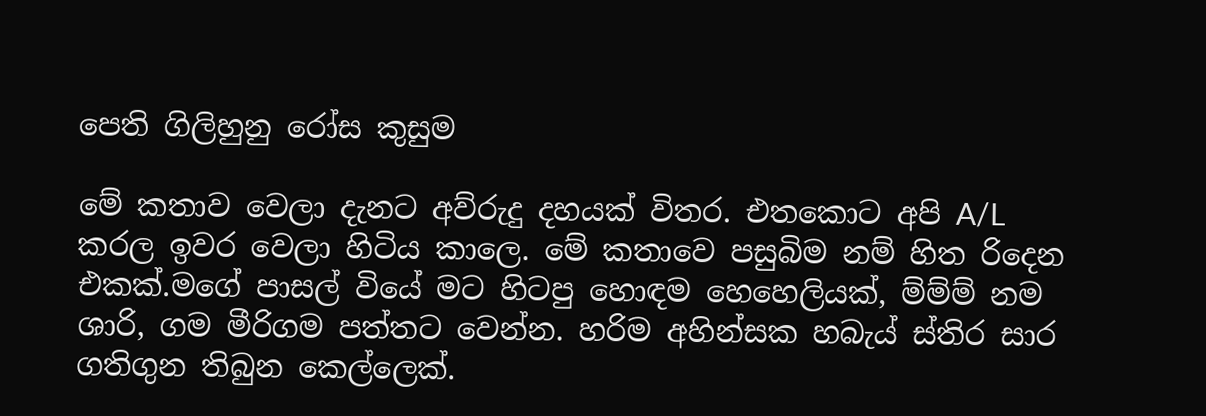පෙති ගිලිහුනු රෝස කුසුම

මේ කතාව වෙලා දැනට අව්රුදු දහයක් විතර. එතකොට අපි A/L කරල ඉවර වෙලා හිටිය කාලෙ. මේ කතාවෙ පසුබිම නම් හිත රිදෙන එකක්.මගේ පාසල් වියේ මට හිටපු හොඳම හෙහෙලියක්, ම්ම්ම් නම ශාරි, ගම මීරිගම පත්තට වෙන්න. හරිම අහින්සක හබැය් ස්තිර සාර ගතිගුන තිබුන කෙල්ලෙක්.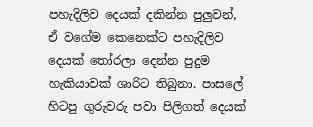පහැදිලිව දෙයක් දකින්න පුලුවන්, ඒ වගේම කෙනෙක්ට පහැදිලිව දෙයක් තෝරලා දෙන්න පුදුම හැකියාවක් ශාරිට තිබුනා. පාසලේ හිටපු ගුරුවරු පවා පිලිගත් දෙයක්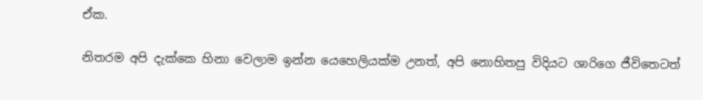ඒක.

නිතරම අපි දැක්කෙ හිනා වෙලාම ඉන්න යෙහෙලියක්ම උනත්, අපි නොහිතපු විදියට ශාරිගෙ ජීවිතෙටත්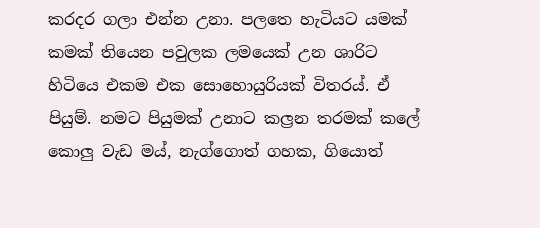කරදර ගලා එන්න උනා. පලතෙ හැටියට යමක් කමක් තියෙන පවුලක ලමයෙක් උන ශාරිට හිටියෙ එකම එක සොහොයුරියක් විතරය්. ඒ පියුම්. නමට පියුමක් උනාට කල්‍රන තරමක් කලේ කොලු වැඩ මය්, නැග්ගොත් ගහක, ගියොත්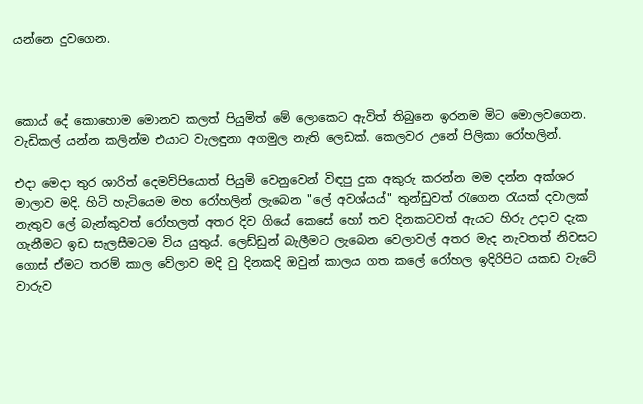යන්නෙ දුවගෙන.



කොය් දේ කොහොම මොනව කලත් පියුමිත් මේ ලොකෙට ඇවිත් තිබුනෙ ඉරනම මිට මොලවගෙන. වැඩිකල් යන්න කලින්ම එයාට වැලඳුනා අගමුල නැති ලෙඩක්. කෙලවර උනේ පිලිකා රෝහලින්.

එදා මෙදා තුර ශාරිත් දෙමව්පියොත් පියුමි වෙනුවෙන් විඳපු දුක අකුරු කරන්න මම දන්න අක්ශර මාලාව මදි. හිටි හැටියෙම මහ රෝහලින් ලැබෙන "ලේ අවශ්යය්" තුන්ඩුවත් රැගෙන රැයක් දවාලක් නැතුව ලේ බැන්කුවත් රෝහලත් අතර දිව ගියේ කෙසේ හෝ තව දිනකටවත් ඇයට හිරු උදාව දැක ගැනීමට ඉඩ සැලසීමටම විය යුතුය්. ලෙඩ්ඩුන් බැලීමට ලැබෙන වෙලාවල් අතර මැද නැවතත් නිවසට ගොස් ඒමට තරම් කාල වේලාව මදි වු දිනකදි ඔවුන් කාලය ගත කලේ රෝහල ඉදිරිපිට යකඩ වැටේ වාරුව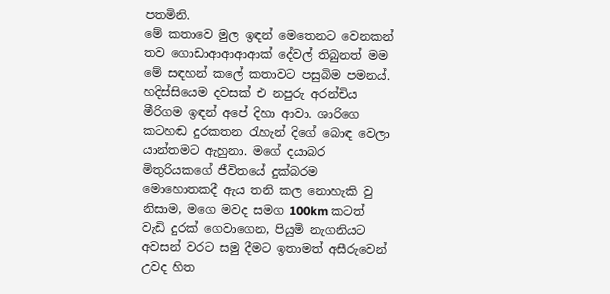පතමිනි.
මේ කතාවෙ මුල ඉඳන් මෙතෙනට වෙනකන් තව ගොඩාආආආආක් දේවල් තිබුනත් මම මේ සඳහන් කලේ කතාවට පසුබිම පමනය්. හදිස්සියෙම දවසක් එ නපුරු අරන්චිය මීරිගම ඉඳන් අපේ දිහා ආවා. ශාරිගෙ කටහඬ දුරකතන රැහැන් දිගේ බොඳ වෙලා යාන්තමට ඇහුනා. මගේ දයාබර මිතුරියකගේ ජීවිතයේ දුක්බරම මොහොතකදී ඇය තනි කල නොහැකි වු නිසාම, මගෙ මවද සමග 100km කටත් වැඩි දුරක් ගෙවාගෙන, පියුමි නැගනියට අවසන් වරට සමු දීමට ඉතාමත් අසීරුවෙන් උවද හිත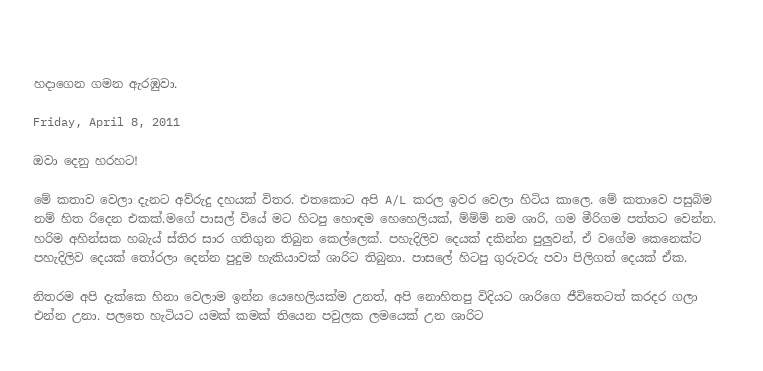හදාගෙන ගමන ඇරඹුවා.

Friday, April 8, 2011

ඔවා දෙනු හරහට!

මේ කතාව වෙලා දැනට අව්රුදු දහයක් විතර. එතකොට අපි A/L කරල ඉවර වෙලා හිටිය කාලෙ. මේ කතාවෙ පසුබිම නම් හිත රිදෙන එකක්.මගේ පාසල් වියේ මට හිටපු හොඳම හෙහෙලියක්, ම්ම්ම් නම ශාරි, ගම මීරිගම පත්තට වෙන්න. හරිම අහින්සක හබැය් ස්තිර සාර ගතිගුන තිබුන කෙල්ලෙක්. පහැදිලිව දෙයක් දකින්න පුලුවන්, ඒ වගේම කෙනෙක්ට පහැදිලිව දෙයක් තෝරලා දෙන්න පුදුම හැකියාවක් ශාරිට තිබුනා. පාසලේ හිටපු ගුරුවරු පවා පිලිගත් දෙයක් ඒක.

නිතරම අපි දැක්කෙ හිනා වෙලාම ඉන්න යෙහෙලියක්ම උනත්, අපි නොහිතපු විදියට ශාරිගෙ ජීවිතෙටත් කරදර ගලා එන්න උනා. පලතෙ හැටියට යමක් කමක් තියෙන පවුලක ලමයෙක් උන ශාරිට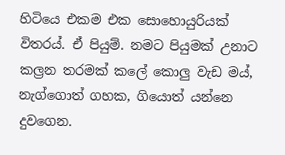හිටියෙ එකම එක සොහොයුරියක් විතරය්. ඒ පියුම්. නමට පියුමක් උනාට කල්‍රන තරමක් කලේ කොලු වැඩ මය්, නැග්ගොත් ගහක, ගියොත් යන්නෙ දුවගෙන.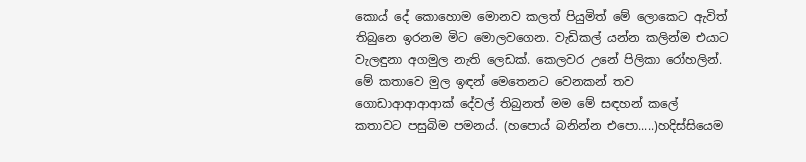කොය් දේ කොහොම මොනව කලත් පියුමිත් මේ ලොකෙට ඇවිත් තිබුනෙ ඉරනම මිට මොලවගෙන. වැඩිකල් යන්න කලින්ම එයාට වැලඳුනා අගමුල නැති ලෙඩක්. කෙලවර උනේ පිලිකා රෝහලින්. මේ කතාවෙ මුල ඉඳන් මෙතෙනට වෙනකන් තව ගොඩාආආආආක් දේවල් තිබුනත් මම මේ සඳහන් කලේ කතාවට පසුබිම පමනය්. (හපොය් බනින්න එපො.....)හදිස්සියෙම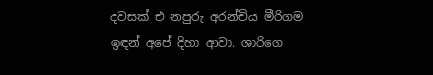දවසක් එ නපුරු අරන්චිය මීරිගම ඉඳන් අපේ දිහා ආවා. ශාරිගෙ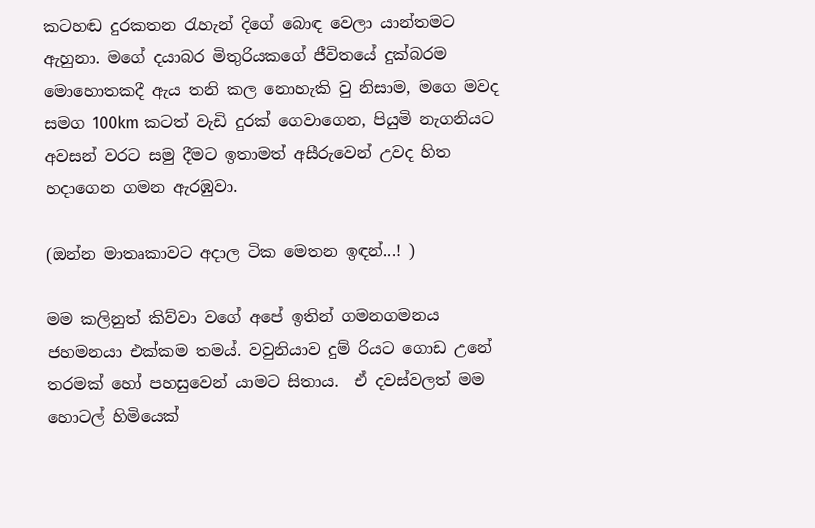කටහඬ දුරකතන රැහැන් දිගේ බොඳ වෙලා යාන්තමට ඇහුනා. මගේ දයාබර මිතුරියකගේ ජීවිතයේ දුක්බරම මොහොතකදී ඇය තනි කල නොහැකි වු නිසාම, මගෙ මවද සමග 100km කටත් වැඩි දුරක් ගෙවාගෙන, පියුමි නැගනියට අවසන් වරට සමු දීමට ඉතාමත් අසීරුවෙන් උවද හිත හදාගෙන ගමන ඇරඹුවා.

(ඔන්න මාතෘකාවට අදාල ටික මෙතන ඉඳන්...! )

මම කලිනුත් කිව්වා වගේ අපේ ඉතින් ගමනගමනය ජහමනයා එක්කම තමය්. වවුනියාව දුම්‍ රියට ගොඩ උනේ තරමක් හෝ පහසුවෙන් යාමට සිතාය.  ඒ දවස්වලත් මම හොටල් හිමියෙක්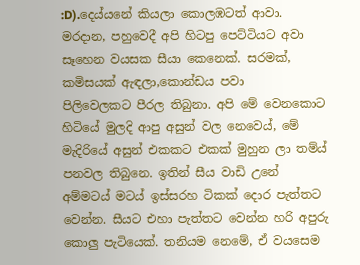:D).දෙය්යනේ කියලා කොලඹටත් ආවා.  මරදාන, පහුවෙදී අපි හිටපු පෙට්ටියට අවා සෑහෙන වයසක සීයා කෙනෙක්. සරමක්, කමිසයක් ඇඳලා,කොන්ඩය පවා    පිලිවෙලකට පීරල තිබුනා. අපි මේ වෙනකොට හිටියේ මුලදි ආපු අසුන් වල නෙවෙය්, මේ මැදිරියේ අසුන් එකකට එකක් මුහුන ලා තම්ය් පනවල තිබුනෙ. ඉතින් සීය වාඩි උනේ අම්මටය් මටය් ඉස්සරහ ටිකක් දොර පැත්තට වෙන්න. සීයට එහා පැත්තට වෙන්න හරි අපුරු කොලු පැටියෙක්. තනියම නෙමේ, ඒ වයසෙම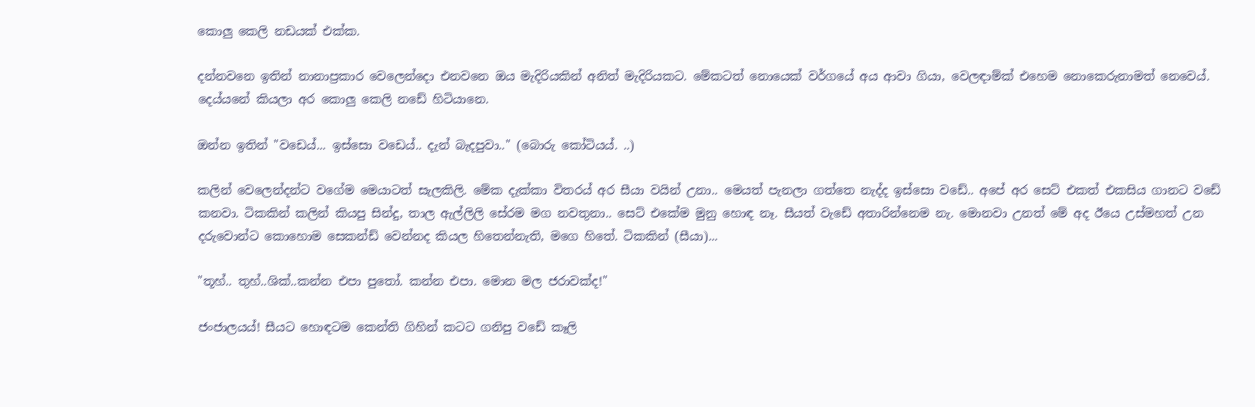කොලු කෙලි නඩයක් එක්ක.

දන්නවනෙ ඉතින් නානාප්‍රකාර වෙලෙන්දො එනවනෙ ඔය මැදිරියකින් අනිත් මැදිරියකට. මේකටත් නොයෙක් වර්ගයේ අය ආවා ගියා, වෙලඳාම්ක් එහෙම නොකෙරුනාමත් නෙවෙය්. දෙය්යනේ කියලා අර කොලු කෙලි නඩේ හිටියානෙ.

ඔන්න ඉතින් "වඩෙය්... ඉස්සො වඩෙය්.. දැන් බැදපුවා.." (බොරු කෝටියය්. ..)

කලින් වෙලෙන්දන්ට වගේම මෙයාටත් සැලකිලි. මේක දැක්කා විතරය් අර සීයා වයින් උනා.. මෙයත් පැනලා ගත්තෙ නැද්ද ඉස්සො වඩේ.. අපේ අර සෙට් එකත් එකසිය ගානට වඩේ කනවා. ටිකකින් කලින් කියපු සින්දු, තාල ඇල්ලිලි සේරම මග නවතුනා.. සෙට් එකේම මුනු හොඳ නෑ. සීයත් වැඩේ අතාරින්නෙම නැ. මොනවා උනත් මේ අද ඊයෙ උස්මහත් උන දරුවොන්ට කොහොම සෙකන්ඩ් වෙන්නද කියල හිතෙන්නැති, මගෙ හිතේ. ටිකකින් (සීයා)...

"තූහ්.. තුහ්..ශික්..කන්න එපා පුතෝ. කන්න එපා. මොන මල ජරාවක්ද!"

ජංජාලයය්! සීයට හොඳටම කෙන්ති ගිහින් කටට ගනිපු වඩේ කෑලි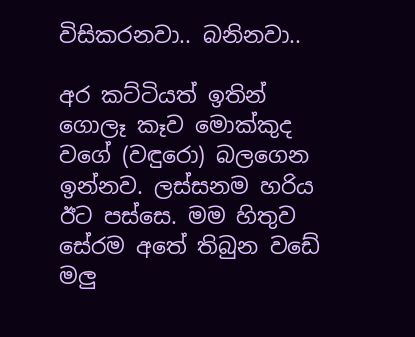විසිකරනවා.. බනිනවා..

අර කට්ටියත් ඉතින් ගොලෑ කෑව මොක්කුද වගේ (වඳුරො) බලගෙන ඉන්නව. ලස්සනම හරිය ඊට පස්සෙ. මම හිතුව සේරම අතේ තිබුන වඩේ මලු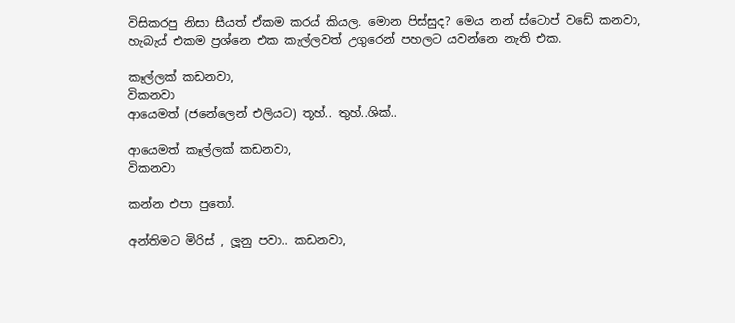විසිකරපු නිසා සීයත් ඒකම කරය් කියල. මොන පිස්සුද? මෙය නන් ස්ටොප් වඩේ කනවා, හැබැය් එකම ප්‍රශ්නෙ එක කැල්ලවත් උගුරෙන් පහලට යවන්නෙ නැති එක.

කෑල්ලක් කඩනවා,
විකනවා
ආයෙමත් (ජනේලෙන් එලියට) තූහ්.. තුහ්..ශික්..

ආයෙමත් කෑල්ලක් කඩනවා,
විකනවා

කන්න එපා පුතෝ.

අන්තිමට මිරිස් , ලූනු පවා.. කඩනවා,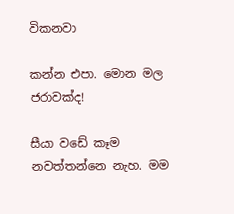විකනවා

කන්න එපා. මොන මල ජරාවක්ද!

සීයා වඩේ කෑම නවත්තන්නෙ නැහ. මම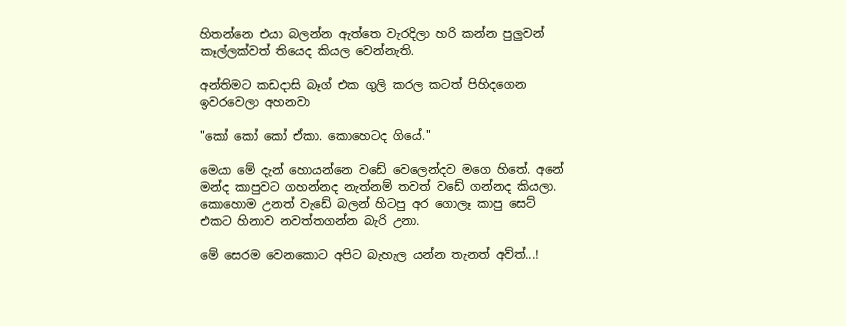හිතන්නෙ එයා බලන්න ඇත්තෙ වැරදිලා හරි කන්න පුලුවන් කෑල්ලක්වත් තියෙද කියල වෙන්නැති.

අන්තිමට කඩදාසි බෑග් එක ගුලි කරල කටත් පිහිදගෙන ඉවරවෙලා අහනවා

"කෝ කෝ කෝ ඒකා. කොහෙටද ගියේ."

මෙයා මේ දැන් හොයන්නෙ වඩේ වෙලෙන්දව මගෙ හිතේ. අනේ මන්ද කාපුවට ගහන්නද නැත්නම් තවත් වඩේ ගන්නද කියලා. කොහොම උනත් වැඩේ බලන් හිටපු අර ගොලෑ කාපු සෙට් එකට හිනාව නවත්තගන්න බැරි උනා.

මේ සෙරම වෙනකොට අපිට බැහැල යන්න තැනත් අව්ත්...!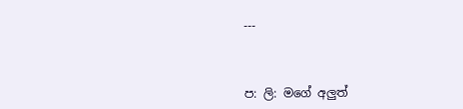---



ප: ලි: මගේ අලුත්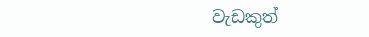වැඩකුත්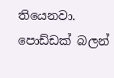තියෙනවා. පොඩ්ඩක් බලන්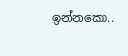ඉන්නකො..